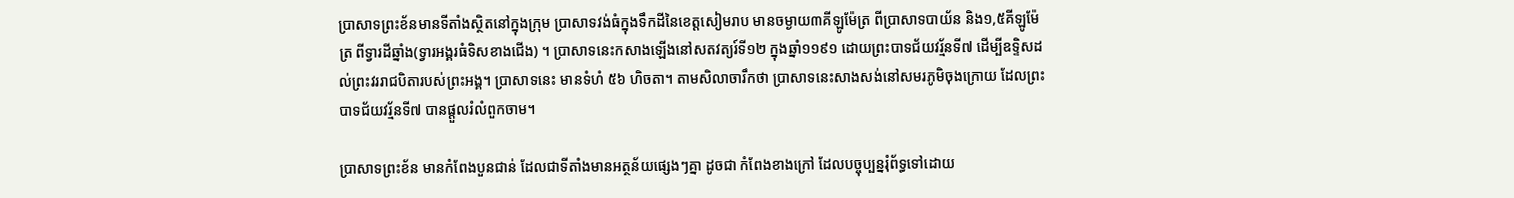ប្រាសាទព្រះខ័នមានទីតាំងស្ថិតនៅក្នុងក្រុម ប្រាសាទវង់ធំក្នុងទឹកដីនៃខេត្ដសៀមរាប មានចម្ងាយ៣គីឡូម៉ែត្រ ពីប្រាសាទបាយ័ន និង១,៥គីឡូម៉ែត្រ ពីទ្វារដីឆ្នាំង(ទ្វារអង្គរធំទិសខាងជើង) ។ ប្រាសាទនេះកសាងឡើងនៅសតវត្យរ៍ទី១២ ក្នុងឆ្នាំ១១៩១ ដោយព្រះបាទជ័យវរ្ម័នទី៧ ដើម្បីឧទ្ទិសដល់ព្រះវររាជបិតារបស់ព្រះអង្គ។ ប្រាសាទនេះ មានទំហំ ៥៦ ហិចតា។ តាមសិលាចារឹកថា ប្រាសាទនេះសាងសង់នៅសមរភូមិចុងក្រោយ ដែលព្រះបាទជ័យវរ្ម័នទី៧ បានផ្តួលរំលំពួកចាម។

ប្រាសាទព្រះខ័ន មានកំពែងបួនជាន់ ដែលជាទីតាំងមានអត្ថន័យផ្សេងៗគ្នា ដូចជា កំពែងខាងក្រៅ ដែលបច្ចុប្បន្នរុំព័ទ្ធទៅដោយ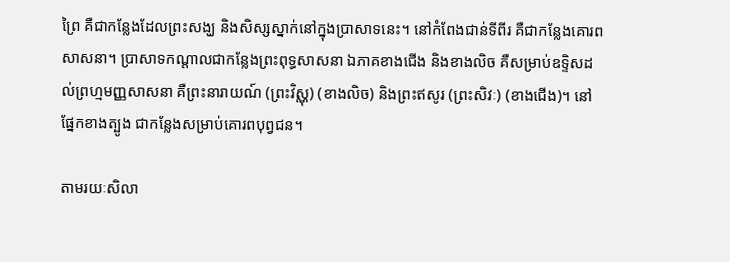ព្រៃ គឺជាកន្លែងដែលព្រះសង្ឃ និងសិស្សស្នាក់នៅក្នុងប្រាសាទនេះ។ នៅកំពែងជាន់ទីពីរ គឺជាកន្លែងគោរពសាសនា។ ប្រាសាទកណ្តាលជាកន្លែងព្រះពុទ្ធសាសនា ឯភាគខាងជើង និងខាងលិច គឺសម្រាប់ឧទ្ទិសដល់ព្រហ្មមញ្ញសាសនា គឺព្រះនារាយណ៍ (ព្រះវិស្ណុ) (ខាងលិច) និងព្រះឥសូរ (ព្រះសិវៈ) (ខាងជើង)។ នៅផ្នែកខាងត្បូង ជាកន្លែងសម្រាប់គោរពបុព្វជន។

តាមរយៈសិលា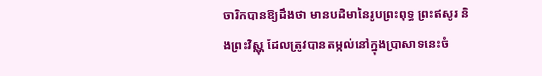ចារិកបានឱ្យដឹងថា មានបដិមានៃរូបព្រះពុទ្ធ ព្រះឥសូរ និងព្រះវិស្ណុ ដែលត្រូវបានតម្កល់នៅក្នុងប្រាសាទនេះចំ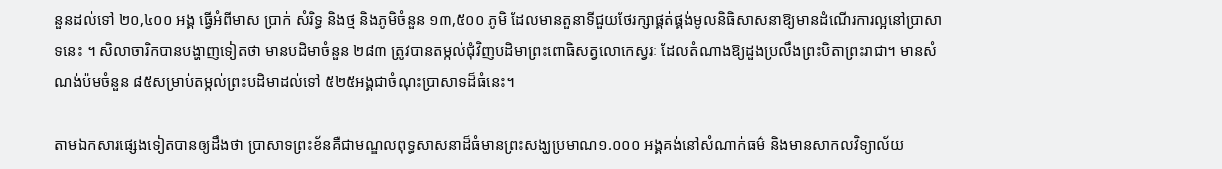នួនដល់ទៅ ២០,៤០០ អង្គ ធ្វើអំពីមាស ប្រាក់ សំរិទ្ធ និងថ្ម និងភូមិចំនួន ១៣,៥០០ ភូមិ ដែលមានតួនាទីជួយថែរក្សាផ្គត់ផ្គង់មូលនិធិសាសនាឱ្យមានដំណើរការល្អនៅប្រាសាទនេះ ។ សិលាចារិកបានបង្ហាញទៀតថា មានបដិមាចំនួន ២៨៣ ត្រូវបានតម្កល់ជុំវិញបដិមាព្រះពោធិសត្វលោកេស្វរៈ ដែលតំណាងឱ្យដួងប្រលឹងព្រះបិតាព្រះរាជា។ មានសំណង់ប៉មចំនួន ៨៥សម្រាប់តម្កល់ព្រះបដិមាដល់ទៅ ៥២៥អង្គជាចំណុះប្រាសាទដ៏ធំនេះ។

តាមឯកសារផ្សេងទៀតបានឲ្យដឹងថា ប្រាសាទព្រះខ័នគឺជាមណ្ឌលពុទ្ធសាសនាដ៏ធំមានព្រះសង្ឃប្រមាណ១.០០០ អង្គគង់នៅសំណាក់ធម៌ និងមានសាកលវិទ្យាល័យ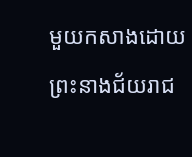មួយកសាងដោយព្រះនាងជ័យរាជ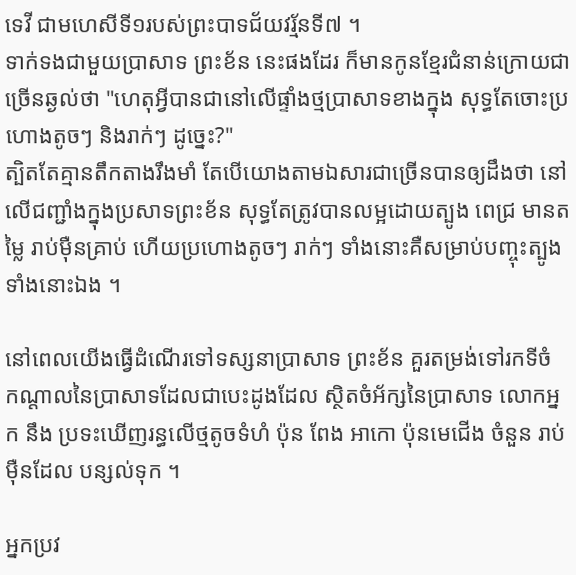ទេវី ជាមហេសីទី១របស់ព្រះបាទជ័យវរ្ម័នទី៧ ។
ទាក់ទងជាមួយប្រាសាទ ព្រះខ័ន នេះផងដែរ ក៏មានកូនខ្មែរជំនាន់ក្រោយជាច្រើនឆ្ងល់ថា "ហេតុអ្វីបានជានៅលើផ្ទាំងថ្មប្រាសាទខាងក្នុង សុទ្ធតែចោះប្រហោងតូចៗ និងរាក់ៗ ដូច្នេះ?"
ត្បិតតែគ្មានតឹកតាងរឹងមាំ តែបើយោងតាមឯសារជាច្រើនបានឲ្យដឹងថា នៅលើជញ្ជាំងក្នុងប្រសាទព្រះខ័ន សុទ្ធតែត្រូវបានលម្អដោយត្បូង ពេជ្រ មានតម្លៃ រាប់ម៉ឺនគ្រាប់ ហើយប្រហោងតូចៗ រាក់ៗ ទាំងនោះគឺសម្រាប់បញ្ចុះត្បូងទាំងនោះឯង ។

នៅពេលយើងធ្វើដំណើរទៅទស្សនាប្រាសាទ ព្រះខ័ន គួរតម្រង់ទៅរកទីចំ កណ្តាលនៃប្រាសាទដែលជាបេះដូងដែល ស្ថិតចំអ័ក្សនៃប្រាសាទ លោកអ្នក នឹង ប្រទះឃើញរន្ធលើថ្មតូចទំហំ ប៉ុន ពែង អាកោ ប៉ុនមេជើង ចំនួន រាប់ម៉ឺនដែល បន្សល់ទុក ។

អ្នកប្រវ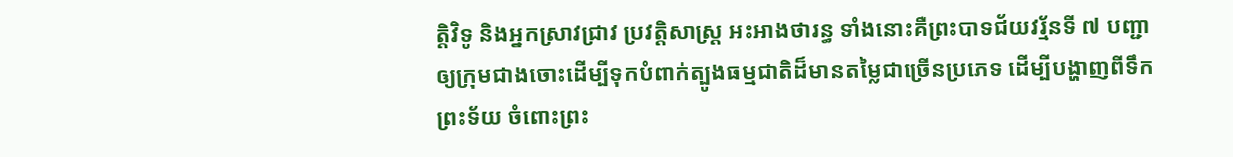ត្តិវិទូ និងអ្នកស្រាវជ្រាវ ប្រវត្តិសាស្ត្រ អះអាងថារន្ធ ទាំងនោះគឺព្រះបាទជ័យវរ្ម័នទី ៧ បញ្ជាឲ្យក្រុមជាងចោះដើម្បីទុកបំពាក់ត្បូងធម្មជាតិដ៏មានតម្លៃជាច្រើនប្រភេទ ដើម្បីបង្ហាញពីទឹកព្រះទ័យ ចំពោះព្រះ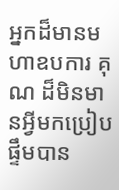អ្នកដ៏មានមហាឧបការ គុណ ដ៏មិនមានអ្វីមកប្រៀបផ្ទឹមបាន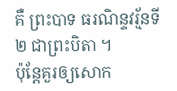គឺ ព្រះបាទ ធរណិន្ទវរ្ម័នទី ២ ជាព្រះបិតា ។
ប៉ុន្តែគួរឲ្យសោក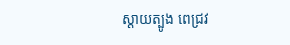ស្ដាយត្បូង ពេជ្រវ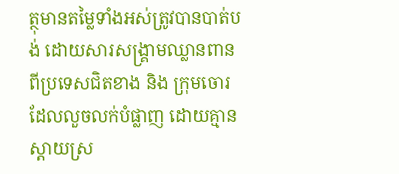ត្ថុមានតម្លៃទាំងអស់ត្រូវបានបាត់បង់ ដោយសារសង្គ្រាមឈ្លានពានពីប្រទេសជិតខាង និង ក្រុមចោរដែលលួចលក់បំផ្លាញ ដោយគ្មានស្ដាយស្រ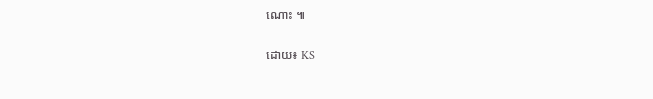ណោះ ៕

ដោយ៖ KS